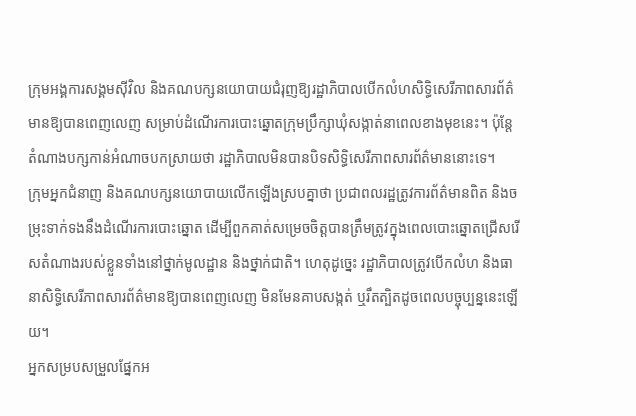ក្រុមអង្គការសង្គមស៊ីវិល និងគណបក្សនយោបាយជំរុញឱ្យរដ្ឋាភិបាលបើកលំហសិទ្ធិសេរីភាពសារព័ត៌មានឱ្យបានពេញលេញ សម្រាប់ដំណើរការបោះឆ្នោតក្រុមប្រឹក្សាឃុំសង្កាត់នាពេលខាងមុខនេះ។ ប៉ុន្តែតំណាងបក្សកាន់អំណាចបកស្រាយថា រដ្ឋាភិបាលមិនបានបិទសិទ្ធិសេរីភាពសារព័ត៌មាននោះទេ។
ក្រុមអ្នកជំនាញ និងគណបក្សនយោបាយលើកឡើងស្របគ្នាថា ប្រជាពលរដ្ឋត្រូវការព័ត៌មានពិត និងចម្រុះទាក់ទងនឹងដំណើរការបោះឆ្នោត ដើម្បីពួកគាត់សម្រេចចិត្តបានត្រឹមត្រូវក្នុងពេលបោះឆ្នោតជ្រើសរើសតំណាងរបស់ខ្លួនទាំងនៅថ្នាក់មូលដ្ឋាន និងថ្នាក់ជាតិ។ ហេតុដូច្នេះ រដ្ឋាភិបាលត្រូវបើកលំហ និងធានាសិទ្ធិសេរីភាពសារព័ត៌មានឱ្យបានពេញលេញ មិនមែនគាបសង្កត់ ឬរឹតត្បិតដូចពេលបច្ចុប្បន្ននេះឡើយ។
អ្នកសម្របសម្រួលផ្នែកអ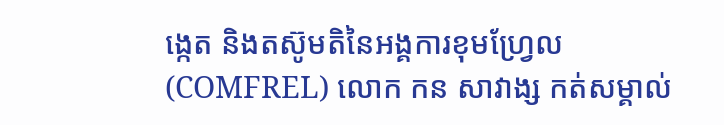ង្កេត និងតស៊ូមតិនៃអង្គការខុមហ្វ្រែល (COMFREL) លោក កន សាវាង្ស កត់សម្គាល់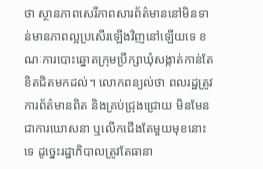ថា ស្ថានភាពសេរីភាពសារព័ត៌មាននៅមិនទាន់មានភាពល្អប្រសើរឡើងវិញនៅឡើយទេ ខណៈការបោះឆ្នោតក្រុមប្រឹក្សាឃុំសង្កាត់កាន់តែខិតជិតមកដល់។ លោកពន្យល់ថា ពលរដ្ឋត្រូវការព័ត៌មានពិត និងគ្រប់ជ្រុងជ្រោយ មិនមែនជាការឃោសនា ឬលើកជើងតែមួយមុខនោះទេ ដូច្នេះរដ្ឋាភិបាលត្រូវតែធានា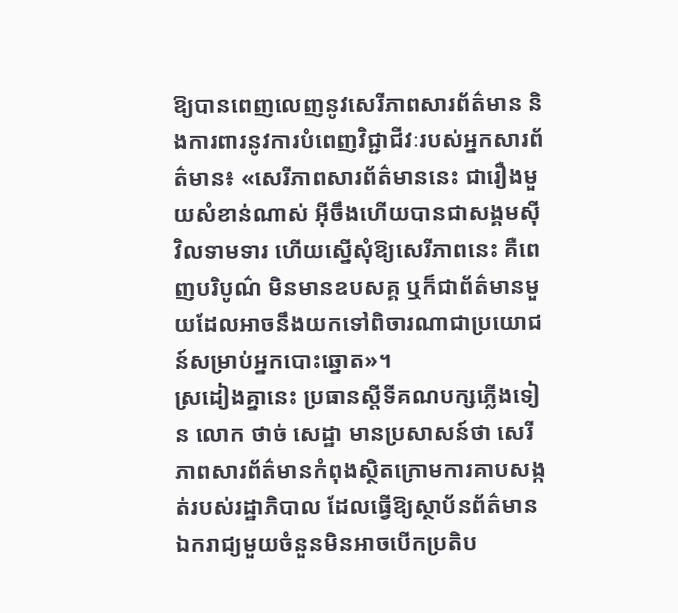ឱ្យបានពេញលេញនូវសេរីភាពសារព័ត៌មាន និងការពារនូវការបំពេញវិជ្ជាជីវៈរបស់អ្នកសារព័ត៌មាន៖ «សេរីភាពសារព័ត៌មាននេះ ជារឿងមួយសំខាន់ណាស់ អ៊ីចឹងហើយបានជាសង្គមស៊ីវិលទាមទារ ហើយស្នើសុំឱ្យសេរីភាពនេះ គឺពេញបរិបូណ៌ មិនមានឧបសគ្គ ឬក៏ជាព័ត៌មានមួយដែលអាចនឹងយកទៅពិចារណាជាប្រយោជន៍សម្រាប់អ្នកបោះឆ្នោត»។
ស្រដៀងគ្នានេះ ប្រធានស្ដីទីគណបក្សភ្លើងទៀន លោក ថាច់ សេដ្ឋា មានប្រសាសន៍ថា សេរីភាពសារព័ត៌មានកំពុងស្ថិតក្រោមការគាបសង្កត់របស់រដ្ឋាភិបាល ដែលធ្វើឱ្យស្ថាប័នព័ត៌មានឯករាជ្យមួយចំនួនមិនអាចបើកប្រតិប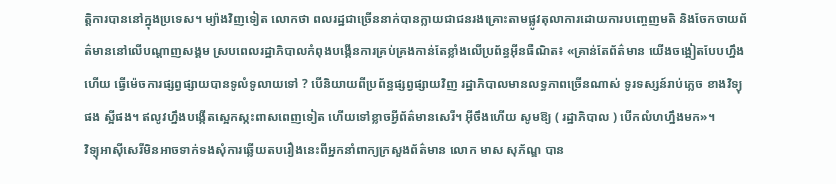ត្តិការបាននៅក្នុងប្រទេស។ ម្យ៉ាងវិញទៀត លោកថា ពលរដ្ឋជាច្រើននាក់បានក្លាយជាជនរងគ្រោះតាមផ្លូវតុលាការដោយការបញ្ចេញមតិ និងចែកចាយព័ត៌មាននៅលើបណ្ដាញសង្គម ស្របពេលរដ្ឋាភិបាលកំពុងបង្កើនការគ្រប់គ្រងកាន់តែខ្លាំងលើប្រព័ន្ធអ៊ីនធឺណិត៖ «គ្រាន់តែព័ត៌មាន យើងចង្អៀតបែបហ្នឹងហើយ ធ្វើម៉េចការផ្សព្វផ្សាយបានទូលំទូលាយទៅ ? បើនិយាយពីប្រព័ន្ធផ្សព្វផ្សាយវិញ រដ្ឋាភិបាលមានលទ្ធភាពច្រើនណាស់ ទូរទស្សន៍រាប់ភ្លេច ខាងវិទ្យុផង ស្អីផង។ ឥលូវហ្នឹងបង្កើតស្អេកស្កះពាសពេញទៀត ហើយទៅខ្លាចអ្វីព័ត៌មានសេរី។ អ៊ីចឹងហើយ សូមឱ្យ ( រដ្ឋាភិបាល ) បើកលំហហ្នឹងមក»។
វិទ្យុអាស៊ីសេរីមិនអាចទាក់ទងសុំការឆ្លើយតបរឿងនេះពីអ្នកនាំពាក្យក្រសួងព័ត៌មាន លោក មាស សុភ័ណ្ឌ បាន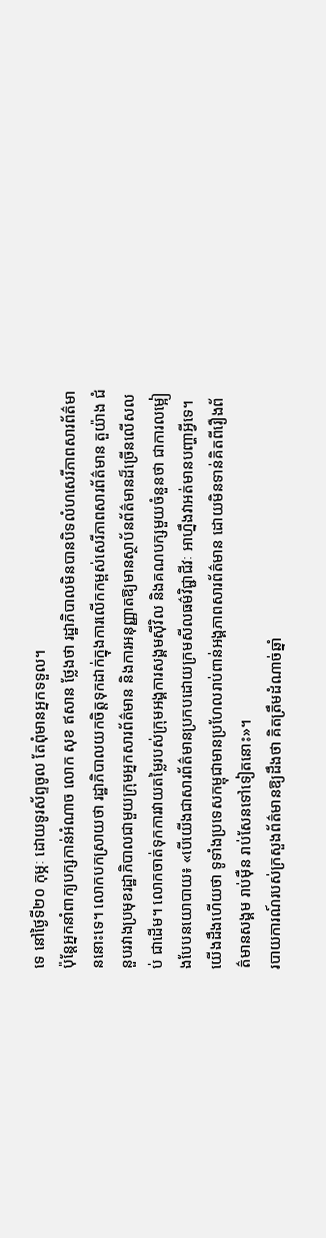ទេ នៅថ្ងៃទី២០ កុម្ភៈ ដោយទូរស័ព្ទចូល តែពុំមានអ្នកទទួល។
ប៉ុន្តែអ្នកនាំពាក្យបក្សកាន់អំណាច លោក សុខ ឥសាន ថ្លែងថា រដ្ឋាភិបាលមិនបានបិទលំហសេរីភាពសារព័ត៌មាននោះទេ។ លោកបកស្រាយថា រដ្ឋាភិបាលយកចិត្តទុកដាក់ក្នុងការលើកកម្ពស់សេរីភាពសារព័ត៌មាន តួយ៉ាង ជំនួបរវាងប្រមុខរដ្ឋាភិបាលជាមួយក្រុមអ្នកសារព័ត៌មាន និងការអនុញ្ញាតឱ្យមានស្ថាប័នព័ត៌មានដ៏ច្រើនលើសលប់ ជាដើម។ លោកចាត់ទុកការវាយតម្លៃរបស់ក្រុមអង្គការសង្គមស៊ីវិល និងគណបក្សមួយចំនួនថា ជាការលម្អៀងបែបនយោបាយ៖ «បើយើងជាសារព័ត៌មានប្រកបដោយក្រមសីលធម៌វិជ្ជាជីវៈ អាហ្នឹងវាអត់មានបញ្ហាអ្វីទេ។ យើងដឹងហើយថា ទូទាំងប្រទេសកម្ពុជាមានប្រហែលរាប់ពាន់អង្គភាពសារព័ត៌មាន ដោយមិនទាន់គិតពីរឿងព័ត៌មានសង្គម រាប់ម៉ឺន រាប់សែនទៅទៀតនោះ»។
របាយការណ៍របស់ក្រសួងព័ត៌មានឱ្យដឹងថា គិតត្រឹមដំណាច់ឆ្នាំ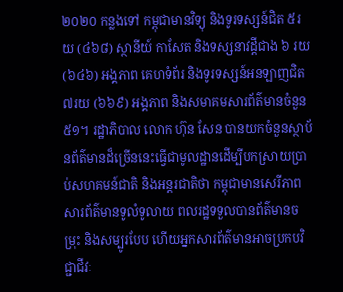២០២០ កន្លងទៅ កម្ពុជាមានវិទ្យុ និងទូរទស្សន៍ជិត ៥រយ (៤៦៨) ស្ថានីយ៍ កាសែត និងទស្សនាវដ្ដីជាង ៦ រយ (៦៤៦) អង្គភាព គេហទំព័រ និងទូរទស្សន៍អនឡាញជិត ៧រយ (៦៦៩) អង្គភាព និងសមាគមសារព័ត៌មានចំនួន ៥១។ រដ្ឋាភិបាល លោក ហ៊ុន សែន បានយកចំនួនស្ថាប័នព័ត៌មានដ៏ច្រើននេះធ្វើជាមូលដ្ឋានដើម្បីបកស្រាយប្រាប់សហគមន៍ជាតិ និងអន្តរជាតិថា កម្ពុជាមានសេរីភាពសារព័ត៌មានទូលំទូលាយ ពលរដ្ឋទទួលបានព័ត៌មានចម្រុះ និងសម្បូរបែប ហើយអ្នកសារព័ត៌មានអាចប្រកបវិជ្ជាជីវៈ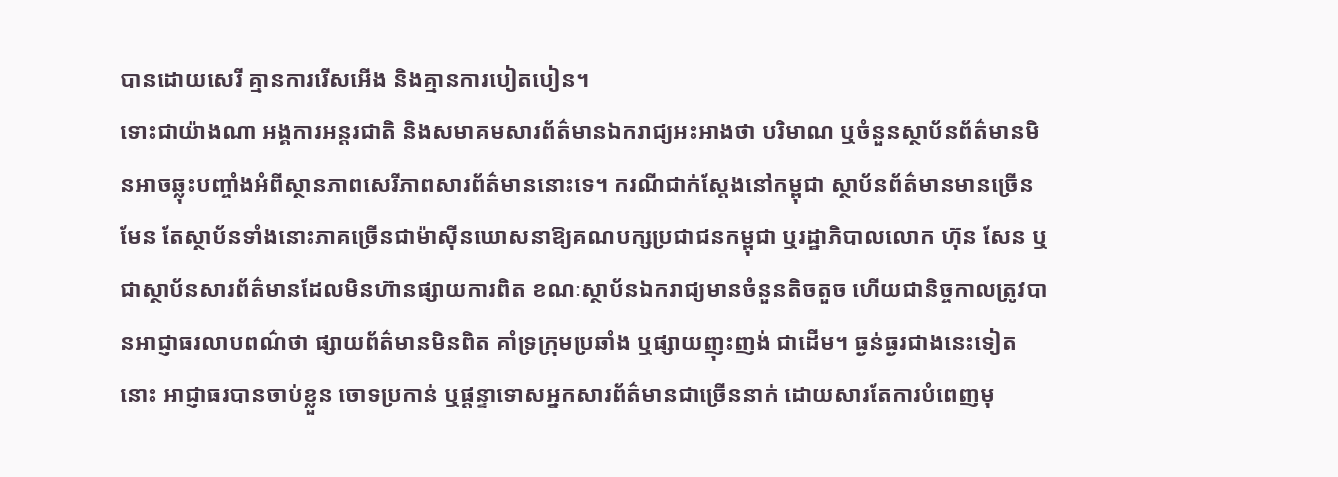បានដោយសេរី គ្មានការរើសអើង និងគ្មានការបៀតបៀន។
ទោះជាយ៉ាងណា អង្គការអន្តរជាតិ និងសមាគមសារព័ត៌មានឯករាជ្យអះអាងថា បរិមាណ ឬចំនួនស្ថាប័នព័ត៌មានមិនអាចឆ្លុះបញ្ចាំងអំពីស្ថានភាពសេរីភាពសារព័ត៌មាននោះទេ។ ករណីជាក់ស្ដែងនៅកម្ពុជា ស្ថាប័នព័ត៌មានមានច្រើនមែន តែស្ថាប័នទាំងនោះភាគច្រើនជាម៉ាស៊ីនឃោសនាឱ្យគណបក្សប្រជាជនកម្ពុជា ឬរដ្ឋាភិបាលលោក ហ៊ុន សែន ឬជាស្ថាប័នសារព័ត៌មានដែលមិនហ៊ានផ្សាយការពិត ខណៈស្ថាប័នឯករាជ្យមានចំនួនតិចតួច ហើយជានិច្ចកាលត្រូវបានអាជ្ញាធរលាបពណ៌ថា ផ្សាយព័ត៌មានមិនពិត គាំទ្រក្រុមប្រឆាំង ឬផ្សាយញុះញង់ ជាដើម។ ធ្ងន់ធ្ងរជាងនេះទៀតនោះ អាជ្ញាធរបានចាប់ខ្លួន ចោទប្រកាន់ ឬផ្ដន្ទាទោសអ្នកសារព័ត៌មានជាច្រើននាក់ ដោយសារតែការបំពេញមុ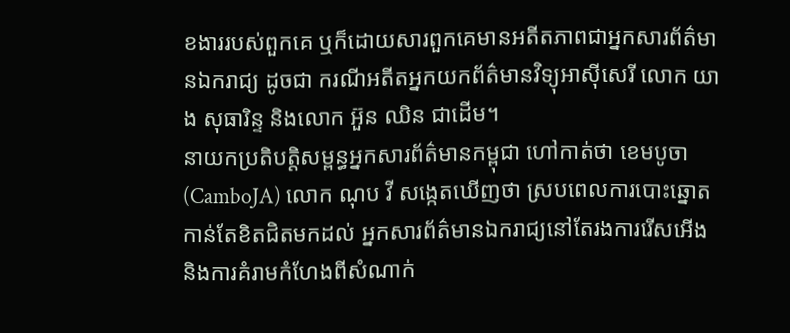ខងាររបស់ពួកគេ ឬក៏ដោយសារពួកគេមានអតីតភាពជាអ្នកសារព័ត៌មានឯករាជ្យ ដូចជា ករណីអតីតអ្នកយកព័ត៌មានវិទ្យុអាស៊ីសេរី លោក យាង សុធារិន្ទ និងលោក អ៊ួន ឈិន ជាដើម។
នាយកប្រតិបត្តិសម្ពន្ធអ្នកសារព័ត៌មានកម្ពុជា ហៅកាត់ថា ខេមបូចា (CamboJA) លោក ណុប វី សង្កេតឃើញថា ស្របពេលការបោះឆ្នោតកាន់តែខិតជិតមកដល់ អ្នកសារព័ត៌មានឯករាជ្យនៅតែរងការរើសអើង និងការគំរាមកំហែងពីសំណាក់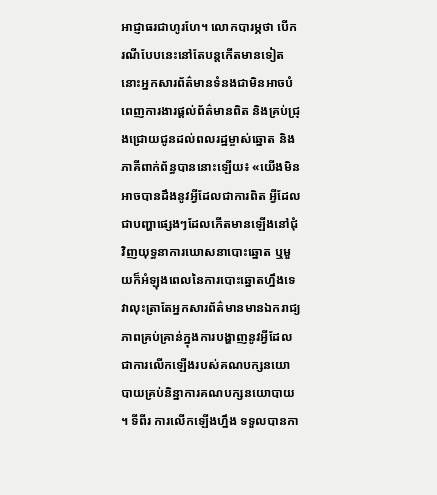អាជ្ញាធរជាហូរហែ។ លោកបារម្ភថា បើករណីបែបនេះនៅតែបន្តកើតមានទៀត នោះអ្នកសារព័ត៌មានទំនងជាមិនអាចបំពេញការងារផ្ដល់ព័ត៌មានពិត និងគ្រប់ជ្រុងជ្រោយជូនដល់ពលរដ្ឋម្ចាស់ឆ្នោត និងភាគីពាក់ព័ន្ធបាននោះឡើយ៖ «យើងមិនអាចបានដឹងនូវអ្វីដែលជាការពិត អ្វីដែលជាបញ្ហាផ្សេងៗដែលកើតមានឡើងនៅជុំវិញយុទ្ធនាការឃោសនាបោះឆ្នោត ឬមួយក៏អំឡុងពេលនៃការបោះឆ្នោតហ្នឹងទេ វាលុះត្រាតែអ្នកសារព័ត៌មានមានឯករាជ្យភាពគ្រប់គ្រាន់ក្នុងការបង្ហាញនូវអ្វីដែលជាការលើកឡើងរបស់គណបក្សនយោបាយគ្រប់និន្នាការគណបក្សនយោបាយ ។ ទីពីរ ការលើកឡើងហ្នឹង ទទួលបានកា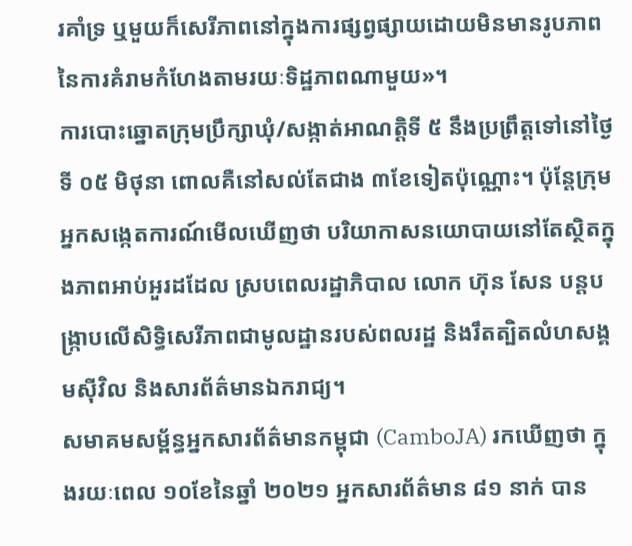រគាំទ្រ ឬមួយក៏សេរីភាពនៅក្នុងការផ្សព្វផ្សាយដោយមិនមានរូបភាពនៃការគំរាមកំហែងតាមរយៈទិដ្ឋភាពណាមួយ»។
ការបោះឆ្នោតក្រុមប្រឹក្សាឃុំ/សង្កាត់អាណត្តិទី ៥ នឹងប្រព្រឹត្តទៅនៅថ្ងៃទី ០៥ មិថុនា ពោលគឺនៅសល់តែជាង ៣ខែទៀតប៉ុណ្ណោះ។ ប៉ុន្តែក្រុមអ្នកសង្កេតការណ៍មើលឃើញថា បរិយាកាសនយោបាយនៅតែស្ថិតក្នុងភាពអាប់អួរដដែល ស្របពេលរដ្ឋាភិបាល លោក ហ៊ុន សែន បន្តបង្ក្រាបលើសិទ្ធិសេរីភាពជាមូលដ្ឋានរបស់ពលរដ្ឋ និងរឹតត្បិតលំហសង្គមស៊ីវិល និងសារព័ត៌មានឯករាជ្យ។
សមាគមសម្ព័ន្ធអ្នកសារព័ត៌មានកម្ពុជា (CamboJA) រកឃើញថា ក្នុងរយៈពេល ១០ខែនៃឆ្នាំ ២០២១ អ្នកសារព័ត៌មាន ៨១ នាក់ បាន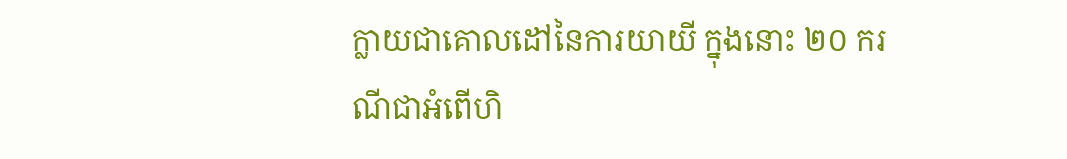ក្លាយជាគោលដៅនៃការយាយី ក្នុងនោះ ២០ ករណីជាអំពើហិ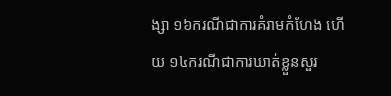ង្សា ១៦ករណីជាការគំរាមកំហែង ហើយ ១៤ករណីជាការឃាត់ខ្លួនសួរ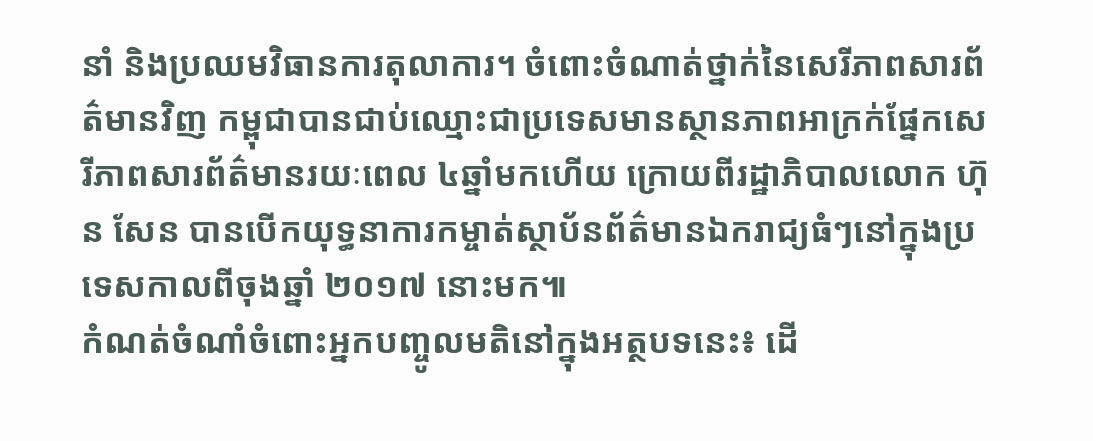នាំ និងប្រឈមវិធានការតុលាការ។ ចំពោះចំណាត់ថ្នាក់នៃសេរីភាពសារព័ត៌មានវិញ កម្ពុជាបានជាប់ឈ្មោះជាប្រទេសមានស្ថានភាពអាក្រក់ផ្នែកសេរីភាពសារព័ត៌មានរយៈពេល ៤ឆ្នាំមកហើយ ក្រោយពីរដ្ឋាភិបាលលោក ហ៊ុន សែន បានបើកយុទ្ធនាការកម្ចាត់ស្ថាប័នព័ត៌មានឯករាជ្យធំៗនៅក្នុងប្រទេសកាលពីចុងឆ្នាំ ២០១៧ នោះមក៕
កំណត់ចំណាំចំពោះអ្នកបញ្ចូលមតិនៅក្នុងអត្ថបទនេះ៖ ដើ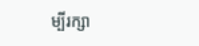ម្បីរក្សា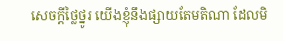សេចក្ដីថ្លៃថ្នូរ យើងខ្ញុំនឹងផ្សាយតែមតិណា ដែលមិ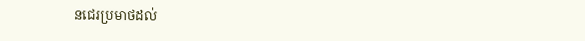នជេរប្រមាថដល់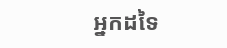អ្នកដទៃ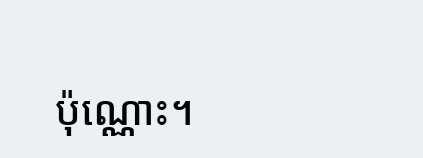ប៉ុណ្ណោះ។